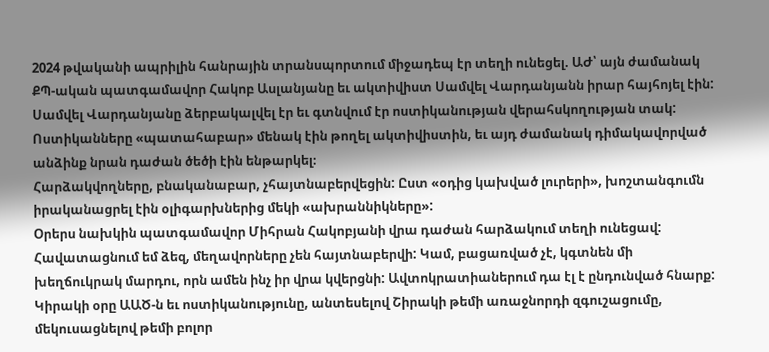2024 թվականի ապրիլին հանրային տրանսպորտում միջադեպ էր տեղի ունեցել. ԱԺ՝ այն ժամանակ ՔՊ-ական պատգամավոր Հակոբ Ասլանյանը եւ ակտիվիստ Սամվել Վարդանյանն իրար հայհոյել էին: Սամվել Վարդանյանը ձերբակալվել էր եւ գտնվում էր ոստիկանության վերահսկողության տակ: Ոստիկանները «պատահաբար» մենակ էին թողել ակտիվիստին, եւ այդ ժամանակ դիմակավորված անձինք նրան դաժան ծեծի էին ենթարկել։
Հարձակվողները, բնականաբար, չհայտնաբերվեցին: Ըստ «օդից կախված լուրերի», խոշտանգումն իրականացրել էին օլիգարխներից մեկի «ախրաննիկները»:
Օրերս նախկին պատգամավոր Միհրան Հակոբյանի վրա դաժան հարձակում տեղի ունեցավ: Հավատացնում եմ ձեզ, մեղավորները չեն հայտնաբերվի: Կամ, բացառված չէ, կգտնեն մի խեղճուկրակ մարդու, որն ամեն ինչ իր վրա կվերցնի: Ավտոկրատիաներում դա էլ է ընդունված հնարք:
Կիրակի օրը ԱԱԾ-ն եւ ոստիկանությունը, անտեսելով Շիրակի թեմի առաջնորդի զգուշացումը, մեկուսացնելով թեմի բոլոր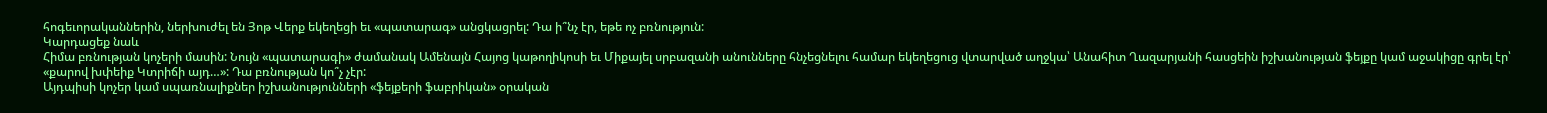հոգեւորականներին, ներխուժել են Յոթ Վերք եկեղեցի եւ «պատարագ» անցկացրել: Դա ի՞նչ էր, եթե ոչ բռնություն:
Կարդացեք նաև
Հիմա բռնության կոչերի մասին: Նույն «պատարագի» ժամանակ Ամենայն Հայոց կաթողիկոսի եւ Միքայել սրբազանի անունները հնչեցնելու համար եկեղեցուց վտարված աղջկա՝ Անահիտ Ղազարյանի հասցեին իշխանության ֆեյքը կամ աջակիցը գրել էր՝ «քարով խփեիք Կտրիճի այդ…»: Դա բռնության կո՞չ չէր:
Այդպիսի կոչեր կամ սպառնալիքներ իշխանությունների «ֆեյքերի ֆաբրիկան» օրական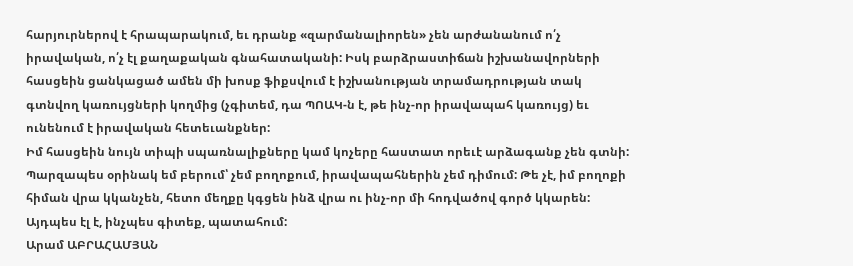հարյուրներով է հրապարակում, եւ դրանք «զարմանալիորեն» չեն արժանանում ո՛չ իրավական, ո՛չ էլ քաղաքական գնահատականի: Իսկ բարձրաստիճան իշխանավորների հասցեին ցանկացած ամեն մի խոսք ֆիքսվում է իշխանության տրամադրության տակ գտնվող կառույցների կողմից (չգիտեմ, դա ՊՈԱԿ-ն է, թե ինչ-որ իրավապահ կառույց) եւ ունենում է իրավական հետեւանքներ:
Իմ հասցեին նույն տիպի սպառնալիքները կամ կոչերը հաստատ որեւէ արձագանք չեն գտնի: Պարզապես օրինակ եմ բերում՝ չեմ բողոքում, իրավապահներին չեմ դիմում: Թե չէ, իմ բողոքի հիման վրա կկանչեն, հետո մեղքը կգցեն ինձ վրա ու ինչ-որ մի հոդվածով գործ կկարեն: Այդպես էլ է, ինչպես գիտեք, պատահում:
Արամ ԱԲՐԱՀԱՄՅԱՆ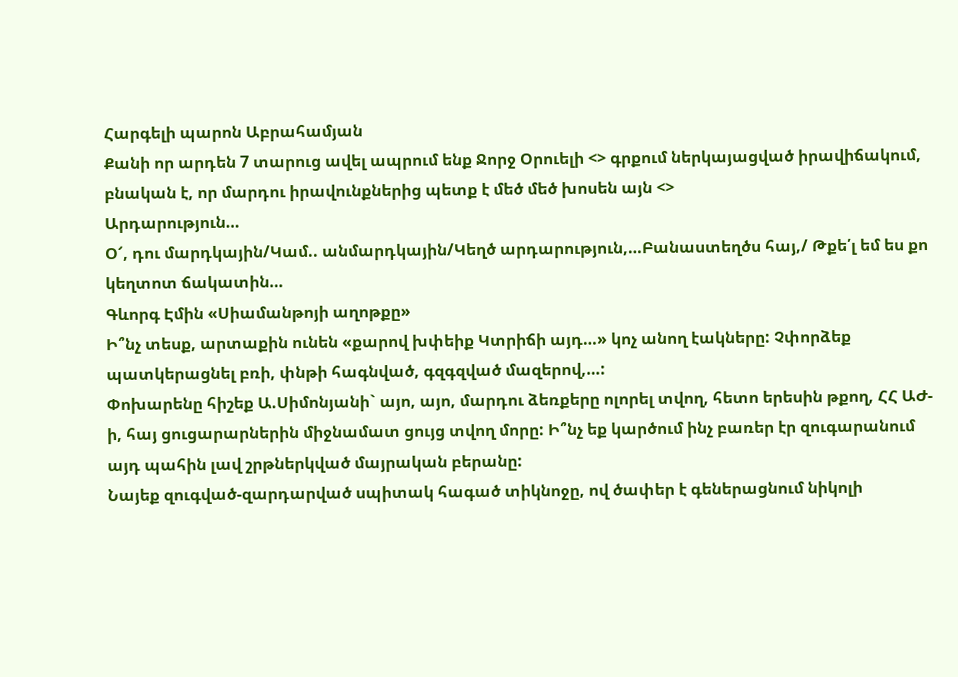Հարգելի պարոն Աբրահամյան
Քանի որ արդեն 7 տարուց ավել ապրում ենք Ջորջ Օրուելի <> գրքում ներկայացված իրավիճակում, բնական է, որ մարդու իրավունքներից պետք է մեծ մեծ խոսեն այն <>
Արդարություն…
Օ՜, դու մարդկային/Կամ.. անմարդկային/Կեղծ արդարություն,…Բանաստեղծս հայ,/ Թքե՛լ եմ ես քո կեղտոտ ճակատին…
Գևորգ Էմին «Սիամանթոյի աղոթքը»
Ի՞նչ տեսք, արտաքին ունեն «քարով խփեիք Կտրիճի այդ…» կոչ անող էակները: Չփորձեք պատկերացնել բռի, փնթի հագնված, գզգզված մազերով,…:
Փոխարենը հիշեք Ա.Սիմոնյանի` այո, այո, մարդու ձեռքերը ոլորել տվող, հետո երեսին թքող, ՀՀ ԱԺ-ի, հայ ցուցարարներին միջնամատ ցույց տվող մորը: Ի՞նչ եք կարծում ինչ բառեր էր զուգարանում այդ պահին լավ շրթներկված մայրական բերանը:
Նայեք զուգված-զարդարված սպիտակ հագած տիկնոջը, ով ծափեր է գեներացնում նիկոլի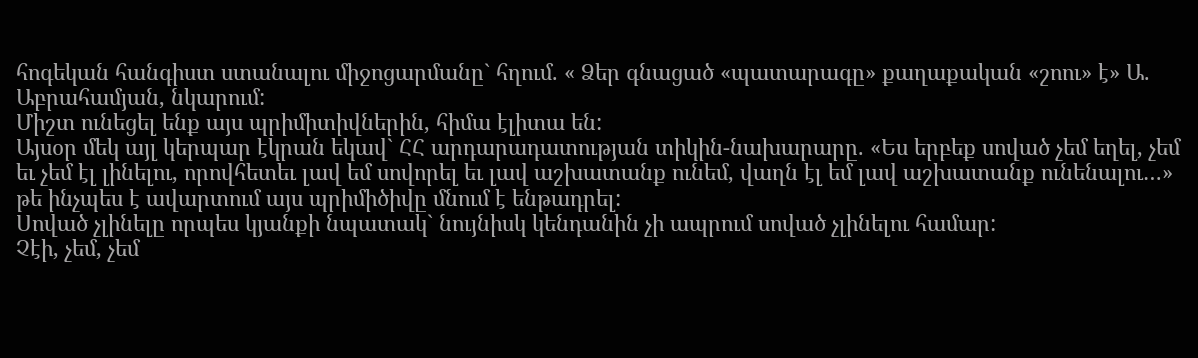հոգեկան հանգիստ ստանալու միջոցարմանը` հղում. « Ձեր գնացած «պատարագը» քաղաքական «շոու» է» Ա. Աբրահամյան, նկարում:
Միշտ ունեցել ենք այս պրիմիտիվներին, հիմա էլիտա են:
Այսօր մեկ այլ կերպար էկրան եկավ` ՀՀ արդարադատության տիկին-նախարարը. «Ես երբեք սոված չեմ եղել, չեմ եւ չեմ էլ լինելու, որովհետեւ լավ եմ սովորել եւ լավ աշխատանք ունեմ, վաղն էլ եմ լավ աշխատանք ունենալու…» թե ինչպես է ավարտում այս պրիմիծիվը մնում է ենթադրել:
Սոված չլինելը որպես կյանքի նպատակ` նույնիսկ կենդանին չի ապրում սոված չլինելու համար:
Չէի, չեմ, չեմ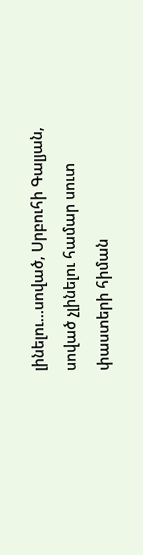լինելու…սոված, Սրբուհի Գալյան, սոված չլինելու համար սուտ փաստերի հիման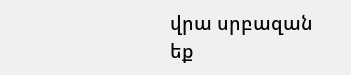վրա սրբազան եք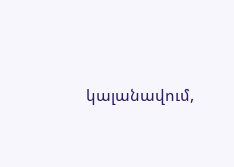կալանավում,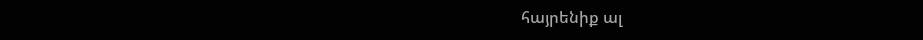հայրենիք ալ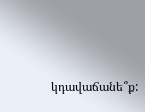կդավաճանե՞ք: